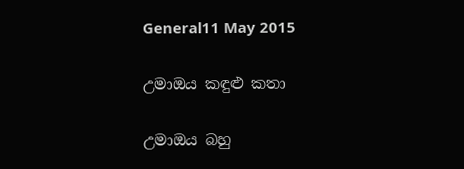General11 May 2015

උමාඔය කඳුළු කතා

උමාඔය බහු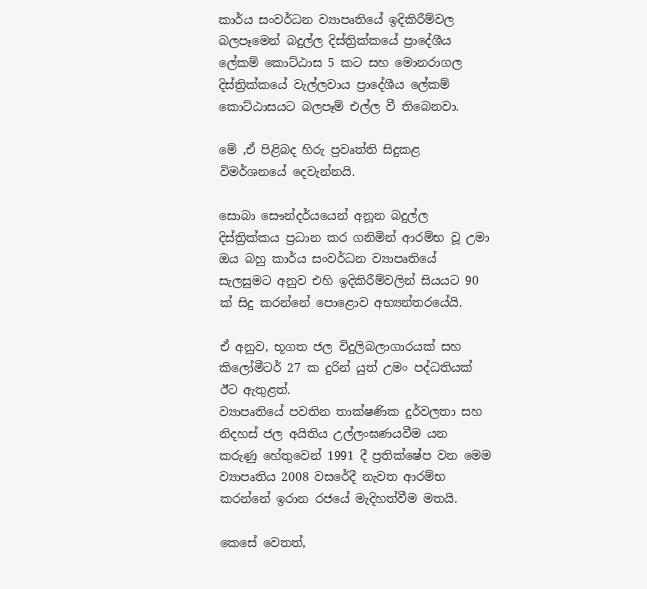කාර්ය සංවර්ධන ව්‍යාපෘතියේ ඉදිකිරීම්වල බලපෑමෙන් බදුල්ල දිස්ත්‍රික්කයේ ප්‍රාදේශීය ලේකම් කොට්ඨාස 5 කට සහ මොනරාගල දිස්ත්‍රික්කයේ වැල්ලවාය ප්‍රාදේශීය ලේකම් කොට්ඨාසයට බලපෑම් එල්ල වී තිබෙනවා.

මේ ,ඒ පිළිබද හිරු ප්‍රවෘත්ති සිදුකළ විමර්ශනයේ දෙවැන්නයි.

සොබා සෞන්දර්යයෙන් අනූන බදුල්ල දිස්ත්‍රික්කය ප්‍රධාන කර ගනිමින් ආරම්භ වූ උමා ඔය බහු කාර්ය සංවර්ධන ව්‍යාපෘතියේ සැලසුමට අනුව එහි ඉදිකිරීම්වලින් සියයට 90 ක් සිදු කරන්නේ පොළොව අභ්‍යන්තරයේයි.

ඒ අනුව, භූගත ජල විදුලිබලාගාරයක් සහ කිලෝමීටර් 27 ක දුරින් යුත් උමං පද්ධතියක් ඊට ඇතුළත්.
ව්‍යාපෘතියේ පවතින තාක්ෂණික දුර්වලතා සහ නිදහස් ජල අයිතිය උල්ලංඝණයවීම යන කරුණු හේතුවෙන් 1991 දී ප්‍රතික්ෂේප වන මෙම ව්‍යාපෘතිය 2008 වසරේදී නැවත ආරම්භ කරන්නේ ඉරාන රජයේ මැදිහත්වීම මතයි.

කෙසේ වෙතත්,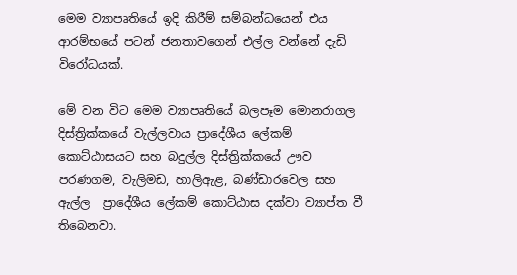මෙම ව්‍යාපෘතියේ ඉදි කිරීම් සම්බන්ධයෙන් එය ආරම්භයේ පටන් ජනතාවගෙන් එල්ල වන්නේ දැඩි විරෝධයක්.

මේ වන විට මෙම ව්‍යාපෘතියේ බලපෑම මොනරාගල දිස්ත්‍රික්කයේ වැල්ලවාය ප්‍රාදේශීය ලේකම් කොට්ඨාසයට සහ බදුල්ල දිස්ත්‍රික්කයේ ඌව පරණගම, වැලිමඩ, හාලිඇළ, බණ්ඩාරවෙල සහ ඇල්ල  ප්‍රාදේශීය ලේකම් කොට්ඨාස දක්වා ව්‍යාප්ත වී තිබෙනවා.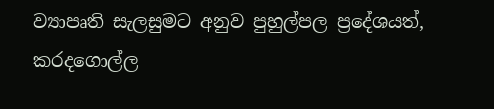ව්‍යාපෘති සැලසුමට අනුව පුහුල්පල ප්‍රදේශයත්, කරදගොල්ල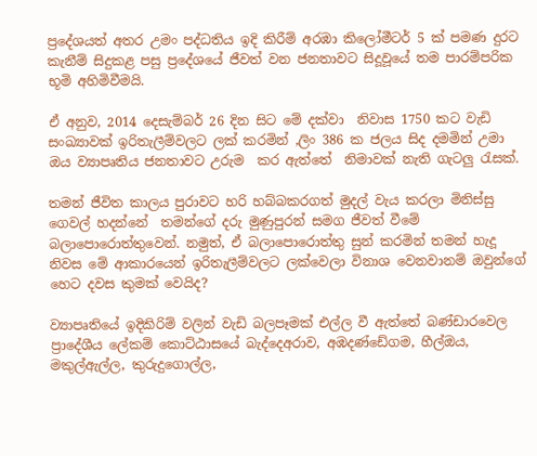ප්‍රදේශයත් අතර උමං පද්ධතිය ඉදි කිරීම් අරඹා කිලෝමීටර් 5 ක් පමණ දුරට කැනීම් සිදුකළ පසු ප්‍රදේශයේ ජීවත් වන ජනතාවට සිදූවූයේ තම පාරම්පරික  භූමි අහිමිවීමයි.

ඒ අනුව, 2014 දෙසැම්බර් 26 දින සිට මේ දක්වා  නිවාස 1750 කට වැඩි සංඛ්‍යාවක් ඉරිතැලීම්වලට ලක් කරමින් ,ලිං 386 ක ජලය සිද දමමින් උමා ඔය ව්‍යාපෘතිය ජනතාවට උරුම  කර ඇත්තේ  නිමාවක් නැති ගැටලු රැසක්.

තමන් ජීවිත කාලය පුරාවට හරි හබ්බකරගත් මුදල් වැය කරලා මිනිස්සු ගෙවල් හදන්නේ  තමන්ගේ දරු මුණුපුරන් සමග ජීවත් වීමේ  බලාපොරොත්තුවෙන්. නමුත්, ඒ බලාපොරොත්තු සුන් කරමින් තමන් හැදූ නිවස මේ ආකාරයෙන් ඉරිතැලීම්වලට ලක්වෙලා විනාශ වෙනවානම් ඔවුන්ගේ හෙට දවස කුමක් වෙයිද?

ව්‍යාපෘතියේ ඉදිකිරිම් වලින් වැඩි බලපෑමක් එල්ල වී ඇත්තේ බණ්ඩාරවෙල ප්‍රාදේශීය ලේකම් කොට්ඨාසයේ බැද්දෙඅරාව, අඹදණ්ඩේගම, හීල්ඔය, මකුල්ඇල්ල, කුරුදුගොල්ල,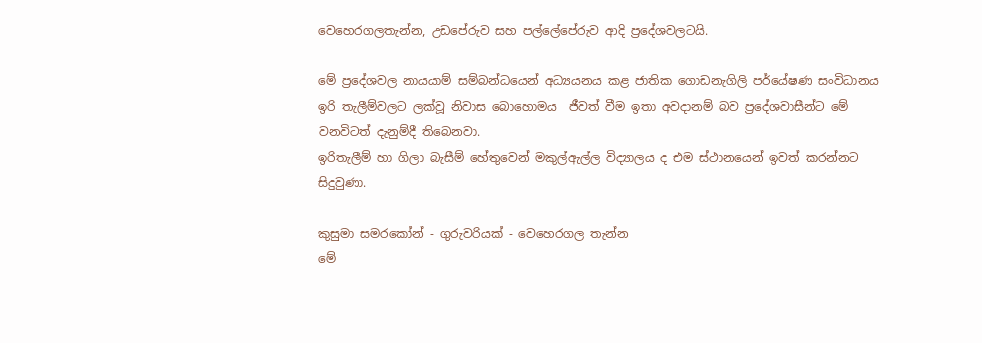වෙහෙරගලතැන්න, උඩපේරුව සහ පල්ලේපේරුව ආදි ප්‍රදේශවලටයි.

මේ ප්‍රදේශවල නායයාම් සම්බන්ධයෙන් අධ්‍යයනය කළ ජාතික ගොඩනැගිලි පර්යේෂණ සංවිධානය ඉරි තැලීම්වලට ලක්වූ නිවාස බොහොමය  ජීවත් වීම ඉතා අවදානම් බව ප්‍රදේශවාසීන්ට මේ වනවිටත් දැනුම්දී තිබෙනවා.
ඉරිතැලීම් හා ගිලා බැසීම් හේතුවෙන් මකුල්ඇල්ල විද්‍යාලය ද එම ස්ථානයෙන් ඉවත් කරන්නට සිදුවුණා.

කුසුමා සමරකෝන් - ගුරුවරියක් - වෙහෙරගල තැන්න
මේ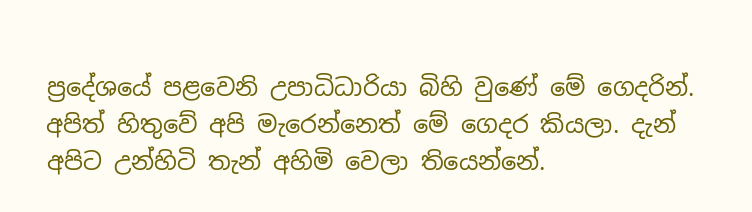ප්‍රදේශයේ පළවෙනි උපාධිධාරියා බිහි වුණේ මේ ගෙදරින්. අපිත් හිතුවේ අපි මැරෙන්නෙත් මේ ගෙදර කියලා. දැන් අපිට උන්හිටි තැන් අහිමි වෙලා තියෙන්නේ.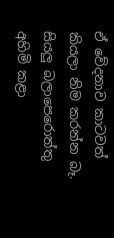ඒ වේදනාව කාටවත් කියලා නිම කරන්න බෑ. සියලු බලාපෙරොත්තු අහිමි කළා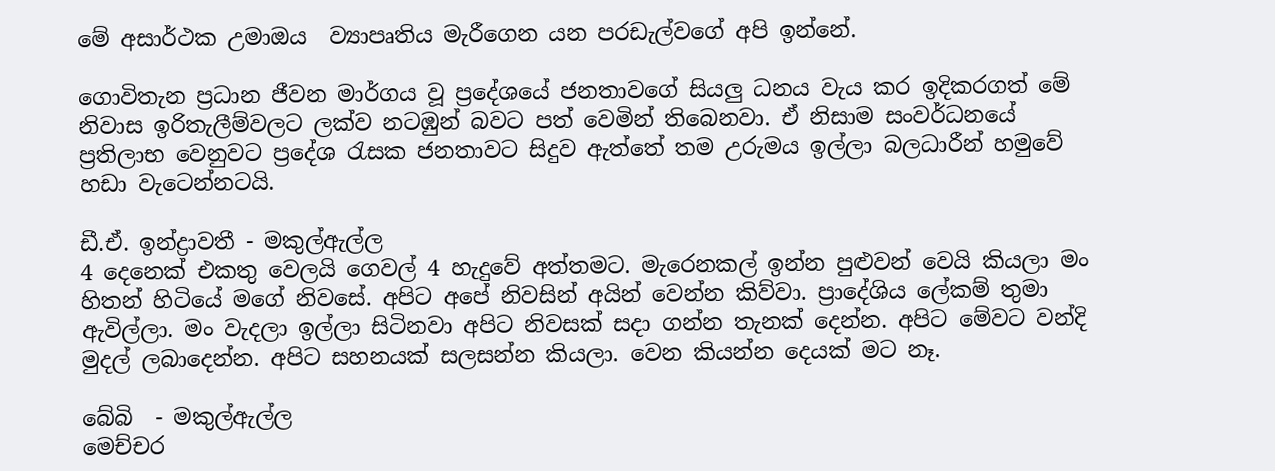මේ අසාර්ථක උමාඔය  ව්‍යාපෘතිය මැරීගෙන යන පරඩැල්වගේ අපි ඉන්නේ.

ගොවිතැන ප්‍රධාන ජීවන මාර්ගය වූ ප්‍රදේශයේ ජනතා‍වගේ සියලු ධනය වැය කර ඉදිකරගත් මේ නිවාස ඉරිතැලීම්වලට ලක්ව නටඹුන් බවට පත් වෙමින් තිබෙනවා. ඒ නිසාම සංවර්ධනයේ ප්‍රතිලාභ වෙනුවට ප්‍රදේශ රැසක ජනතාවට සිදුව ඇත්තේ තම උරුමය ඉල්ලා බලධාරීන් හමුවේ හඩා වැටෙන්නටයි.

ඩී.ඒ. ඉන්ද්‍රාවතී - මකුල්ඇල්ල
4 දෙනෙක් එකතු වෙලයි ගෙවල් 4 හැදුවේ අත්තමට. මැරෙනකල් ඉන්න පුළුවන් වෙයි කියලා මං හිතන් හිටියේ මගේ නිවසේ. අපිට අපේ නිවසින් අයින් වෙන්න කිව්වා. ප්‍රාදේශිය ලේකම් තුමා ඇවිල්ලා. මං වැදලා ඉල්ලා සිටිනවා අපිට නිවසක් සදා ගන්න තැනක් දෙන්න. අපිට මේවට වන්දි මුදල් ලබාදෙන්න. අපිට සහනයක් සලසන්න කියලා. වෙන කියන්න දෙයක් මට නෑ.

බේබි  - මකුල්ඇල්ල
මෙච්චර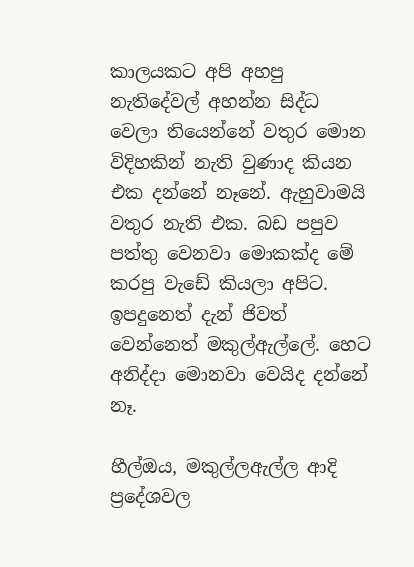කාලයකට අපි අහපු නැතිදේවල් අහන්න සිද්ධ වෙලා තියෙන්නේ වතුර මොන විදිහකින් නැති වුණාද කියන එක දන්නේ නෑනේ. ඇහුවාමයි වතුර නැති එක. බඩ පපුව පත්තු වෙනවා මොකක්ද මේ කරපු වැඩේ කියලා අපිට. ඉපදුනෙත් දැන් ජිවත් වෙන්නෙත් මකුල්ඇල්ලේ. හෙට අනිද්දා මොනවා වෙයිද දන්නේ නෑ.

හීල්ඔය, මකුල්ලඇල්ල ආදි ප්‍රදේශවල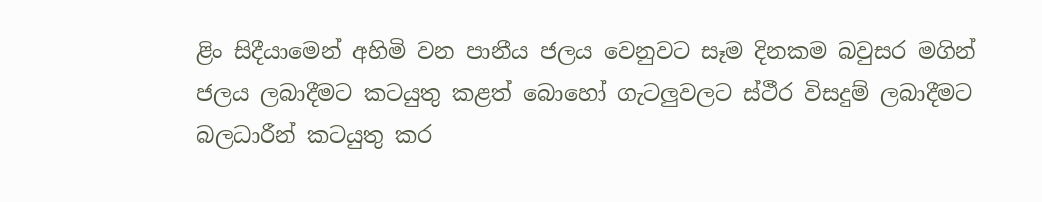ළිං සිදීයාමෙන් අහිමි වන පානීය ජලය වෙනුවට සෑම දිනකම බවුසර මගින් ජලය ලබාදීමට කටයුතු කළත් බොහෝ ගැටලුවලට ස්ථීර විසදුම් ලබාදීමට බලධාරීන් කටයුතු කර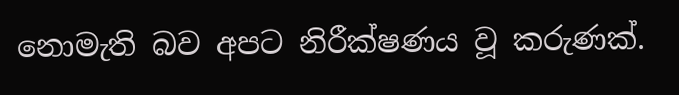නොමැති බව අපට නිරීක්ෂණය වූ කරුණක්.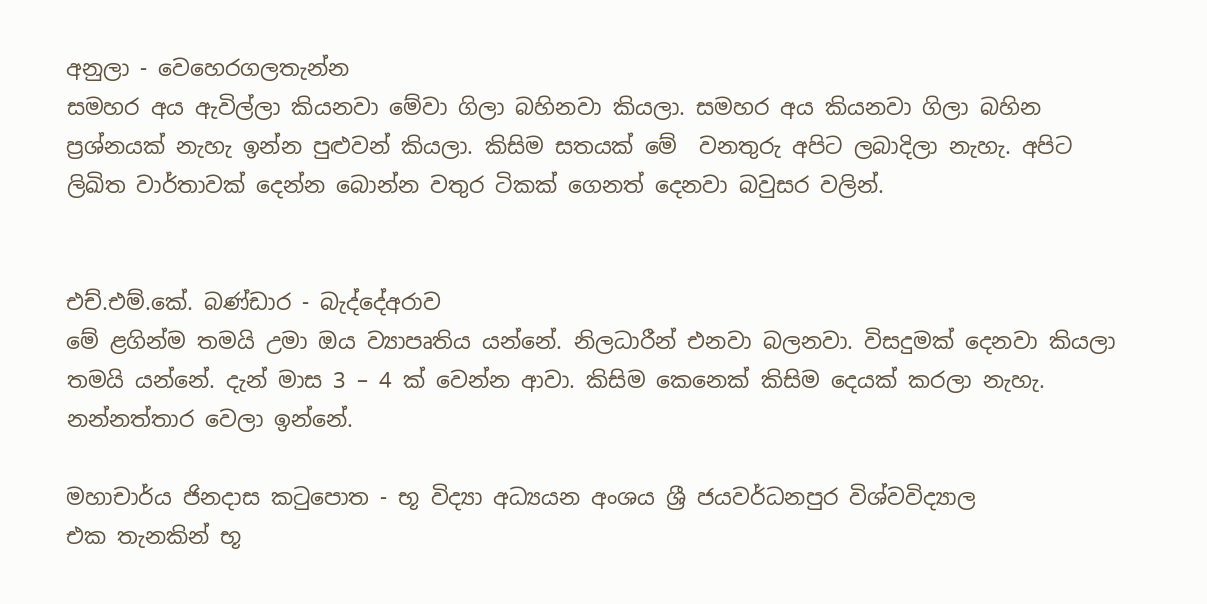අනුලා - වෙහෙරගලතැන්න
සමහර අය ඇවිල්ලා කියනවා මේවා ගිලා බහිනවා කියලා. සමහර අය කියනවා ගිලා බහින ප්‍රශ්නයක් නැහැ ඉන්න පුළුවන් කියලා. කිසිම සතයක් මේ  වනතුරු අපිට ලබාදිලා නැහැ. අපිට ලිඛිත වාර්තාවක් දෙන්න බොන්න වතුර ටිකක් ගෙනත් දෙනවා බවුසර වලින්.


එච්.එම්.කේ. බණ්ඩාර - බැද්දේඅරාව
මේ ළගින්ම තමයි උමා ඔය ව්‍යාපෘතිය යන්නේ. නිලධාරීන් එනවා බලනවා. විසදුමක් දෙනවා කියලා තමයි යන්නේ. දැන් මාස 3 – 4 ක් වෙන්න ආවා. කිසිම කෙනෙක් කිසිම දෙයක් කරලා නැහැ. නන්නත්තාර වෙලා ඉන්නේ.

මහාචාර්ය ජිනදාස කටුපොත - භූ විද්‍යා අධ්‍යයන අංශය ශ්‍රී ජයවර්ධනපුර විශ්වවිද්‍යාල
එක තැනකින් භූ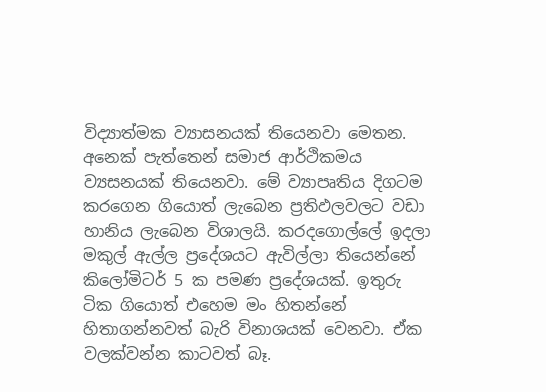විද්‍යාත්මක ව්‍යාසනයක් තියෙනවා මෙතන. අනෙක් පැත්තෙන් සමාජ ආර්ථිකමය ව්‍යසනයක් තියෙනවා. මේ ව්‍යාපෘතිය දිගටම කරගෙන ගියොත් ලැබෙන ප්‍රතිඵලවලට වඩා හානිය ලැබෙන විශාලයි. කරදගොල්ලේ ඉදලා මකුල් ඇල්ල ප්‍රදේශයට ඇවිල්ලා තියෙන්නේ කිලෝමිටර් 5 ක පමණ ප්‍රදේශයක්. ඉතුරු ටික ගියොත් එහෙම මං හිතන්නේ හිතාගන්නවත් බැරි විනාශයක් වෙනවා. ඒක වලක්වන්න කාටවත් බෑ.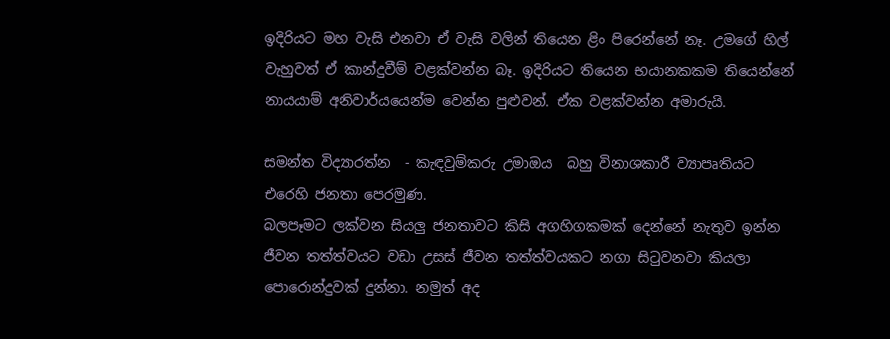ඉදිරියට මහ වැසි එනවා ඒ වැසි වලින් තියෙන ළිං පිරෙන්නේ නෑ. උමගේ හිල් වැහුවත් ඒ කාන්දුවීම් වළක්වන්න බෑ. ඉදිරියට තියෙන භයානකකම තියෙන්නේ නායයාම් අනිවාර්යයෙන්ම වෙන්න පුළුවන්. ඒක වළක්වන්න අමාරුයි.

සමන්ත විද්‍යාරත්න  - කැඳවුම්කරු උමාඔය  බහු විනාශකාරී ව්‍යාපෘතියට එරෙහි ජනතා පෙරමුණ.
බලපෑමට ලක්වන සියලු ජනතාවට කිසි අගහිගකමක් දෙන්නේ නැතුව ඉන්න ජීවන තත්ත්වයට වඩා උසස් ජීවන තත්ත්වයකට නගා සිටුවනවා කියලා පොරොන්දුවක් දුන්නා. නමුත් අද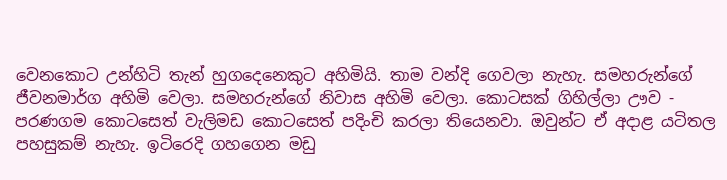වෙනකොට උන්හිටි තැන් හුගදෙනෙකුට අහිමියි. තාම වන්දි ගෙවලා නැහැ. සමහරුන්ගේ ජීවනමාර්ග අහිමි වෙලා. සමහරුන්ගේ නිවාස අහිමි වෙලා. කොටසක් ගිහිල්ලා ඌව - පරණගම කොටසෙත් වැලිමඩ කොටසෙත් පදිංචි කරලා තියෙනවා. ඔවුන්ට ඒ අදාළ යටිතල පහසුකම් නැහැ. ඉටිරෙදි ගහගෙන මඩු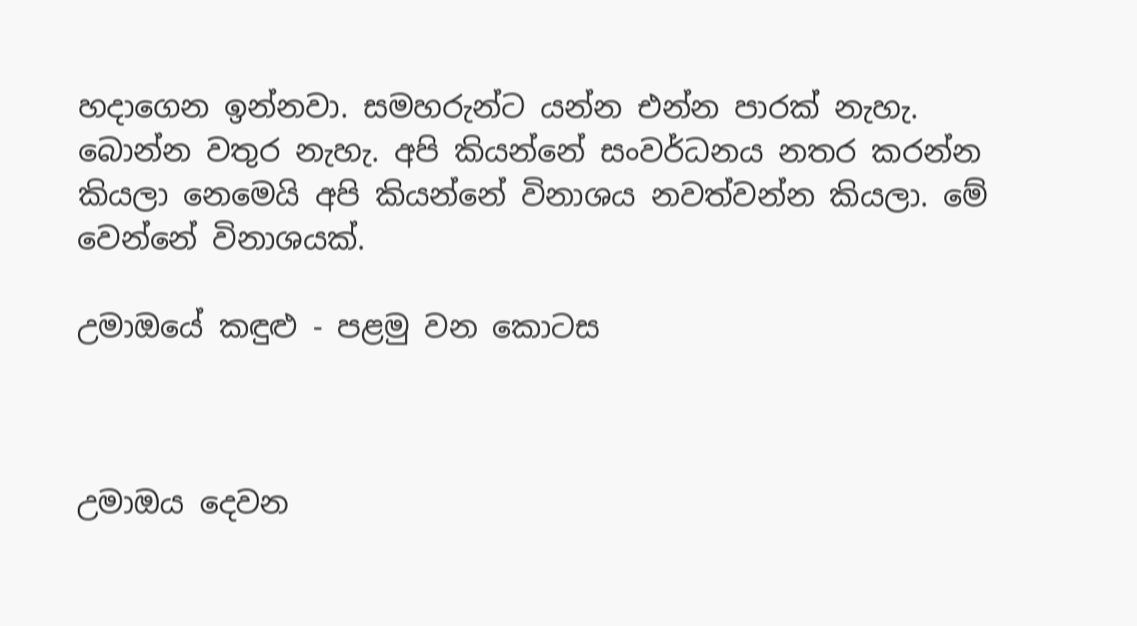හදාගෙන ඉන්නවා. සමහරුන්ට යන්න එන්න පාරක් නැහැ. බොන්න වතුර නැහැ. අපි කියන්නේ සංවර්ධනය නතර කරන්න කියලා නෙමෙයි අපි කියන්නේ විනාශය නවත්වන්න කියලා. මේ වෙන්නේ විනාශයක්.

උමාඔයේ කඳුළු - පළමු වන කොටස



උමාඔය දෙවන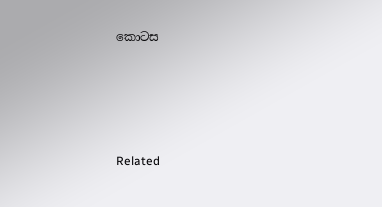කොටස







Related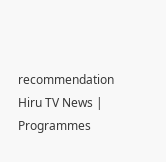recommendation
Hiru TV News | Programmes